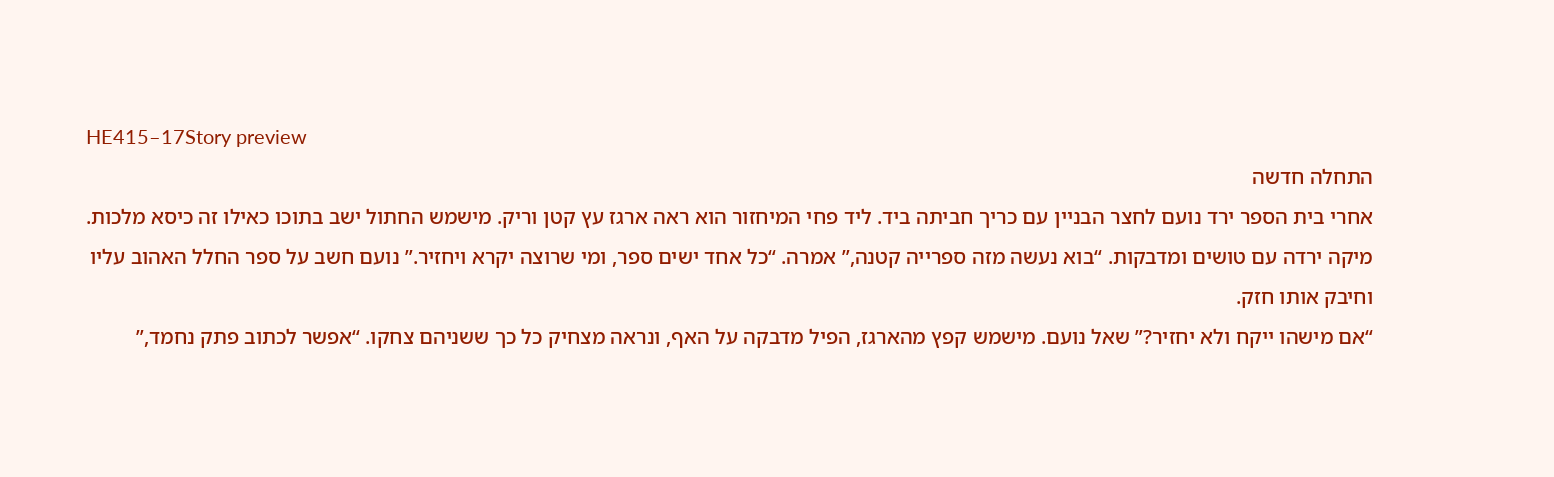HE415–17Story preview
התחלה חדשה
אחרי בית הספר ירד נועם לחצר הבניין עם כריך חביתה ביד. ליד פחי המיחזור הוא ראה ארגז עץ קטן וריק. מישמש החתול ישב בתוכו כאילו זה כיסא מלכות.
מיקה ירדה עם טושים ומדבקות. “בוא נעשה מזה ספרייה קטנה,” אמרה. “כל אחד ישים ספר, ומי שרוצה יקרא ויחזיר.” נועם חשב על ספר החלל האהוב עליו וחיבק אותו חזק.
“אם מישהו ייקח ולא יחזיר?” שאל נועם. מישמש קפץ מהארגז, הפיל מדבקה על האף, ונראה מצחיק כל כך ששניהם צחקו. “אפשר לכתוב פתק נחמד,”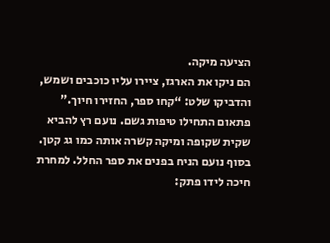הציעה מיקה.
הם ניקו את הארגז, ציירו עליו כוכבים ושמש, והדביקו שלט: “קחו ספר, החזירו חיוך.” פתאום התחילו טיפות גשם. נועם רץ להביא שקית שקופה ומיקה קשרה אותה כמו גג קטן. בסוף נועם הניח בפנים את ספר החלל. למחרת חיכה לידו פתק: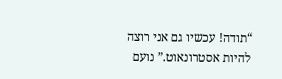“תודה! עכשיו גם אני רוצה להיות אסטרונאוט.” נועם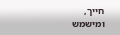חייך, ומישמש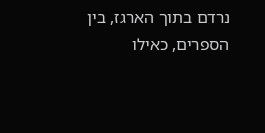נרדם בתוך הארגז, בין הספרים, כאילו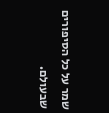שמר על כל הסיפורים שבעולם.